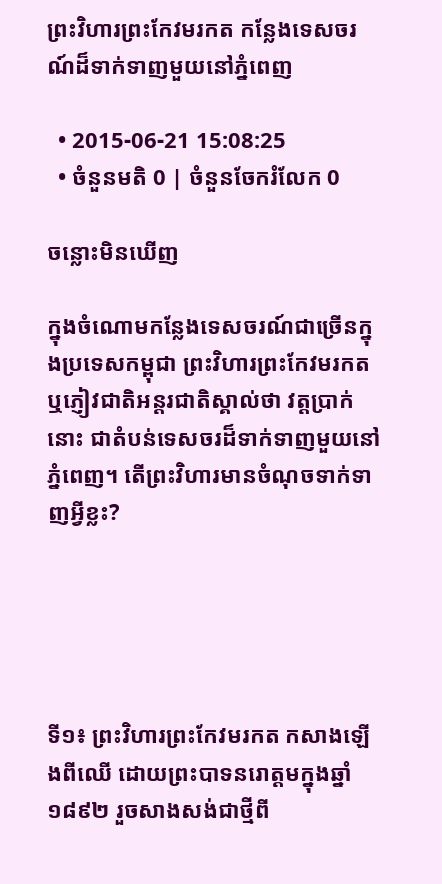ព្រះវិហារព្រះកែវមរកត កន្លែងទេសចរណ៍ដ៏ទាក់ទាញមួយនៅភ្នំពេញ

  • 2015-06-21 15:08:25
  • ចំនួនមតិ 0 | ចំនួនចែករំលែក 0

ចន្លោះមិនឃើញ

ក្នុងចំណោមកន្លែងទេសចរណ៍ជាច្រើនក្នុងប្រទេសកម្ពុជា ព្រះវិហារព្រះកែវមរកត ឬភ្ញៀវជាតិអន្តរជាតិស្គាល់ថា វត្តប្រាក់នោះ ជាតំបន់ទេសចរដ៏ទាក់ទាញមួយនៅភ្នំពេញ។ តើព្រះវិហារមានចំណុចទាក់ទាញអ្វីខ្លះ?





ទី១៖ ព្រះវិហារព្រះកែវមរកត កសាងឡើងពីឈើ ដោយព្រះបាទនរោត្ដមក្នុងឆ្នាំ១៨៩២ រួចសាងសង់ជាថ្មីពី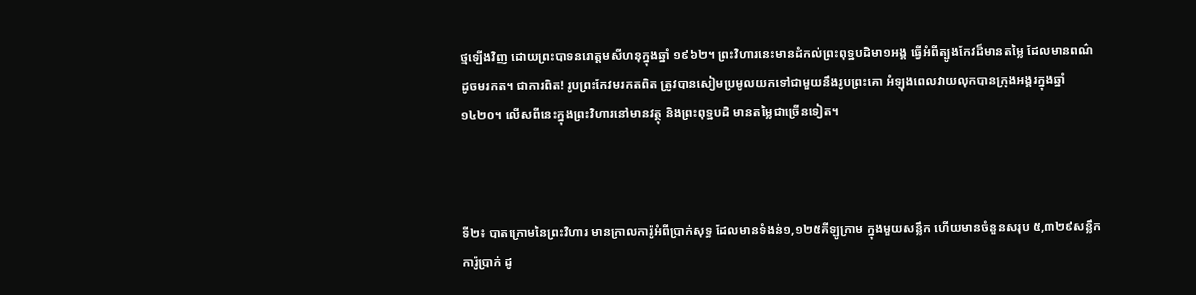ថ្មឡើងវិញ ដោយព្រះបាទនរោត្តមសីហនុក្នុងឆ្នាំ ១៩៦២។ ព្រះវិហារនេះមានដំកល់ព្រះពុទ្ឋបដិមា១អង្គ ធ្វើអំពីត្បូងកែវដ៏មានតម្លៃ ដែលមានពណ៌ដូចមរកត។ ជាការពិត! រូបព្រះកែវមរកតពិត ត្រូវបានសៀមប្រមូលយកទៅជាមួយនឹងរូបព្រះគោ អំឡុងពេលវាយលុកបានក្រុងអង្គរក្នុងឆ្នាំ ១៤២០។ លើសពីនេះក្នុងព្រះវិហារនៅមានវត្ថុ និងព្រះពុទ្ឋបដិ មានតម្លៃជាច្រើនទៀត។



ទី២៖ បាតក្រោមនៃព្រះវិហារ មានក្រាលការ៉ូអំពីប្រាក់សុទ្ធ ដែលមានទំងន់១,១២៥គីឡូក្រាម ក្នុងមួយសន្លឹក ហើយមានចំនួនសរុប ៥,៣២៩សន្លឹកការ៉ូប្រាក់ ដូ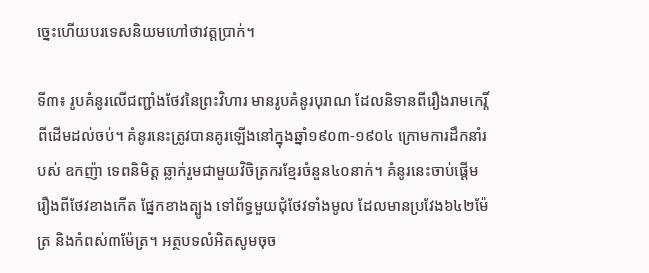ច្នេះហើយបរទេសនិយមហៅថាវត្តប្រាក់។

ទី៣៖ រូបគំនូរលើជញ្ជាំងថែវនៃព្រះវិហារ មានរូបគំនូរបុរាណ ដែលនិទានពីរឿងរាមកេរ្តិ៍ ពីដើមដល់ចប់។ គំនូរនេះត្រូវបានគូរឡើងនៅក្នុងឆ្នាំ១៩០៣-១៩០៤ ក្រោមការដឹកនាំរបស់ ឧកញ៉ា ទេពនិមិត្ត ឆ្លាក់រួមជាមួយវិចិត្រករខ្មែរចំនួន៤០នាក់។ គំនូរនេះចាប់ផ្ដើមរឿងពីថែវខាងកើត ផ្នែកខាងត្បូង ទៅព័ទ្ធមួយជុំថែវទាំងមូល ដែលមានប្រវែង៦៤២ម៉ែត្រ និងកំពស់៣ម៉ែត្រ។ អត្ថបទលំអិតសូមចុច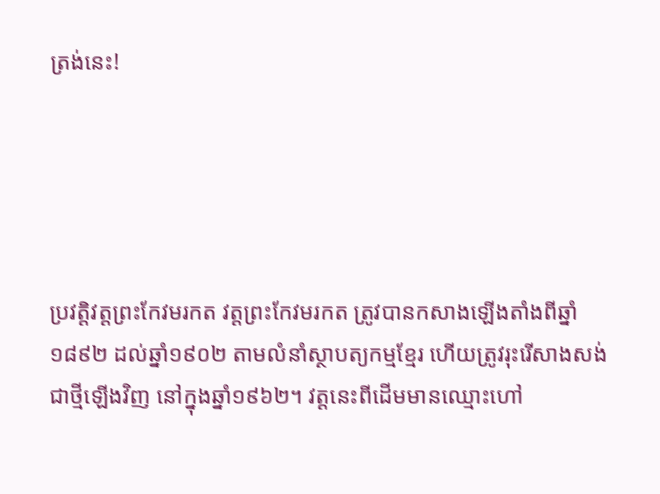ត្រង់នេះ!





ប្រវត្តិវត្តព្រះកែវមរកត វត្តព្រះកែវមរកត ត្រូវបានកសាងឡើងតាំងពីឆ្នាំ១៨៩២ ដល់ឆ្នាំ១៩០២ តាមលំនាំស្ថាបត្យកម្មខ្មែរ ហើយត្រូវរុះរើសាងសង់ជាថ្មីឡើងវិញ នៅក្នុងឆ្នាំ១៩៦២។ វត្តនេះពីដើមមានឈ្មោះហៅ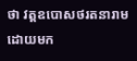ថា វត្តឧបោសថរតនារាម ដោយមក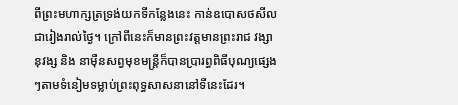ពីព្រះមហាក្សត្រទ្រង់យកទីកន្លែងនេះ កាន់ឧបោសថសីលជារៀងរាល់ថ្ងៃ។ ក្រៅពីនេះក៏មានព្រះវត្តមានព្រះរាជ វង្សានុវង្ស និង នាម៉ឺនសព្វមុខមន្ត្រីក៏បានប្រារព្ធពិធីបុណ្យផ្សេងៗតាមទំនៀមទម្លាប់ព្រះពុទ្ធសាសនានៅទីនេះដែរ។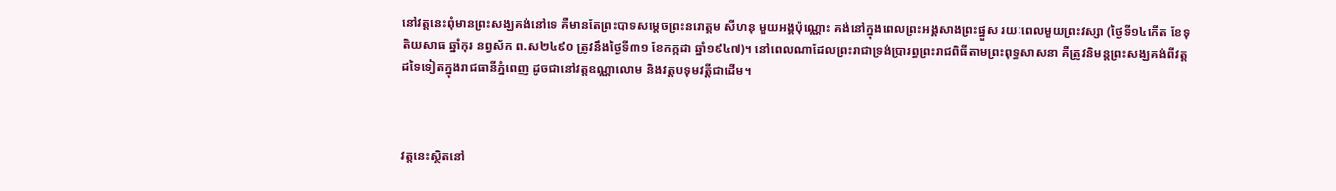នៅវត្តនេះពុំមានព្រះសង្ឃគង់នៅទេ គឺមានតែព្រះបាទសម្ដេចព្រះនរោត្ដម សីហនុ មួយអង្គប៉ុណ្ណោះ គង់នៅក្នុងពេលព្រះអង្គសាងព្រះផ្នួស រយៈពេលមួយព្រះវស្សា (ថ្ងៃទី១៤កើត ខែទុតិយសាធ ឆ្នាំកុរ នព្វស័ក ព.ស២៤៩០ ត្រូវនឹងថ្ងៃទី៣១ ខែកក្កដា ឆ្នាំ១៩៤៧)។ នៅពេលណាដែលព្រះរាជាទ្រង់ប្រារព្ធព្រះរាជពិធីតាមព្រះពុទ្ធសាសនា គឺត្រូវនិមន្តព្រះសង្ឃគង់ពីវត្តដទៃទៀតក្នុងរាជធានីភ្នំពេញ ដូចជានៅវត្តឧណ្ណាលោម និងវត្តបទុមវត្តីជាដើម។



វត្តនេះស្ថិតនៅ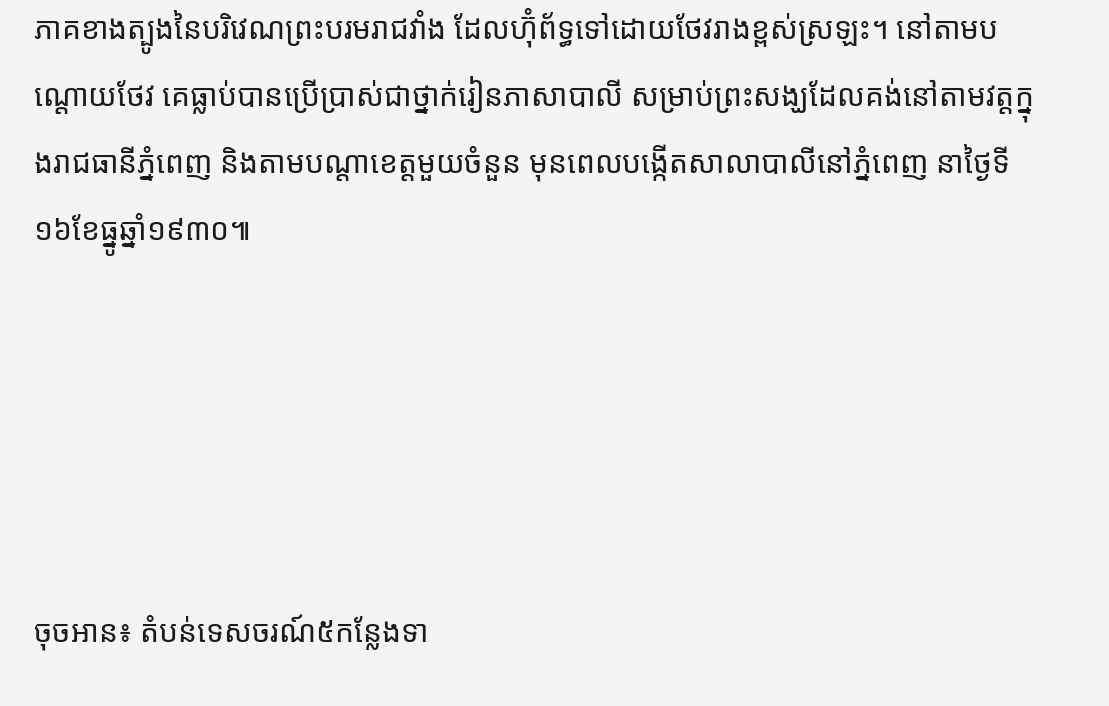ភាគខាងត្បូងនៃបរិវេណព្រះបរមរាជវាំង ដែលហ៊ុំព័ទ្ធទៅដោយថែវរាងខ្ពស់ស្រឡះ។ នៅតាមបណ្ដោយថែវ គេធ្លាប់បានប្រើប្រាស់ជាថ្នាក់រៀនភាសាបាលី សម្រាប់ព្រះសង្ឃដែលគង់នៅតាមវត្តក្នុងរាជធានីភ្នំពេញ និងតាមបណ្តាខេត្តមួយចំនួន មុនពេលបង្កើតសាលាបាលីនៅភ្នំពេញ នាថ្ងៃទី១៦ខែធ្នូឆ្នាំ១៩៣០៕





ចុចអាន៖ តំបន់ទេសចរណ៍៥កន្លែងទា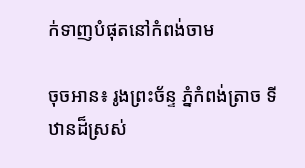ក់ទាញបំផុតនៅកំពង់ចាម

ចុចអាន៖ រូងព្រះច័ន្ទ ភ្នំកំពង់ត្រាច ទីឋានដ៏ស្រស់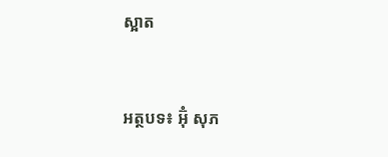ស្អាត



អត្ថបទ៖ អ៊ុំ សុភ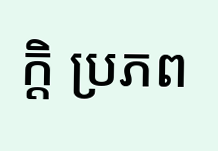ក្តិ ប្រភព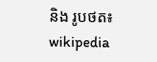និង រូបថត៖ wikipedia